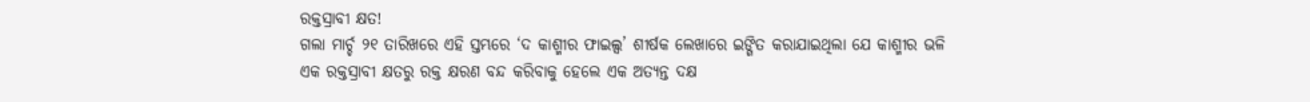ରକ୍ତସ୍ରାବୀ କ୍ଷତ!
ଗଲା ମାର୍ଚ୍ଚ ୨୧ ତାରିଖରେ ଏହି ସ୍ତମ୍ଭରେ ‘ଦ କାଶ୍ମୀର ଫାଇଲ୍ସ’ ଶୀର୍ଷକ ଲେଖାରେ ଇଙ୍ଗିତ କରାଯାଇଥିଲା ଯେ କାଶ୍ମୀର ଭଳି ଏକ ରକ୍ତସ୍ରାବୀ କ୍ଷତରୁ ରକ୍ତ କ୍ଷରଣ ବନ୍ଦ କରିବାକୁ ହେଲେ ଏକ ଅତ୍ୟନ୍ତ ଦକ୍ଷ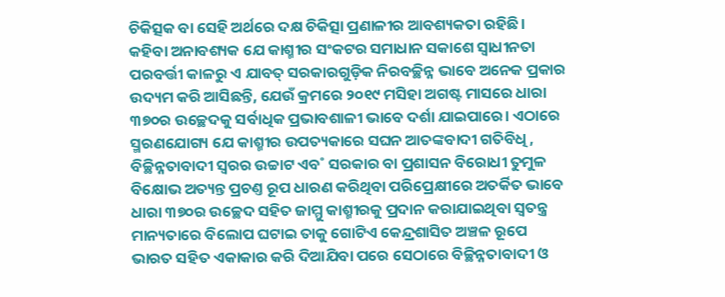ଚିକିତ୍ସକ ବା ସେହି ଅର୍ଥରେ ଦକ୍ଷ ଚିକିତ୍ସା ପ୍ରଣାଳୀର ଆବଶ୍ୟକତା ରହିଛି। କହିବା ଅନାବଶ୍ୟକ ଯେ କାଶ୍ମୀର ସଂକଟର ସମାଧାନ ସକାଶେ ସ୍ବାଧୀନତା ପରବର୍ତ୍ତୀ କାଳରୁ ଏ ଯାବତ୍ ସରକାରଗୁଡ଼ିକ ନିରବଚ୍ଛିନ୍ନ ଭାବେ ଅନେକ ପ୍ରକାର ଉଦ୍ୟମ କରି ଆସିଛନ୍ତି, ଯେଉଁ କ୍ରମରେ ୨୦୧୯ ମସିହା ଅଗଷ୍ଟ ମାସରେ ଧାରା ୩୭୦ର ଉଚ୍ଛେଦକୁ ସର୍ବାଧିକ ପ୍ରଭାବଶାଳୀ ଭାବେ ଦର୍ଶା ଯାଇପାରେ। ଏଠାରେ ସ୍ମରଣଯୋଗ୍ୟ ଯେ କାଶ୍ମୀର ଉପତ୍ୟକାରେ ସଘନ ଆତଙ୍କବାଦୀ ଗତିବିଧି, ବିଚ୍ଛିନ୍ନତାବାଦୀ ସ୍ବରର ଉଚ୍ଚାଟ ଏବ˚ ସରକାର ବା ପ୍ରଶାସନ ବିରୋଧୀ ତୁମୁଳ ବିକ୍ଷୋଭ ଅତ୍ୟନ୍ତ ପ୍ରଚଣ୍ତ ରୂପ ଧାରଣ କରିଥିବା ପରିପ୍ରେକ୍ଷୀରେ ଅତର୍କିତ ଭାବେ ଧାରା ୩୭୦ର ଉଚ୍ଛେଦ ସହିତ ଜାମ୍ମୁ କାଶ୍ମୀରକୁ ପ୍ରଦାନ କରାଯାଇଥିବା ସ୍ବତନ୍ତ୍ର ମାନ୍ୟତାରେ ବିଲୋପ ଘଟାଇ ତାକୁ ଗୋଟିଏ କେନ୍ଦ୍ରଶାସିତ ଅଞ୍ଚଳ ରୂପେ ଭାରତ ସହିତ ଏକାକାର କରି ଦିଆଯିବା ପରେ ସେଠାରେ ବିଚ୍ଛିନ୍ନତାବାଦୀ ଓ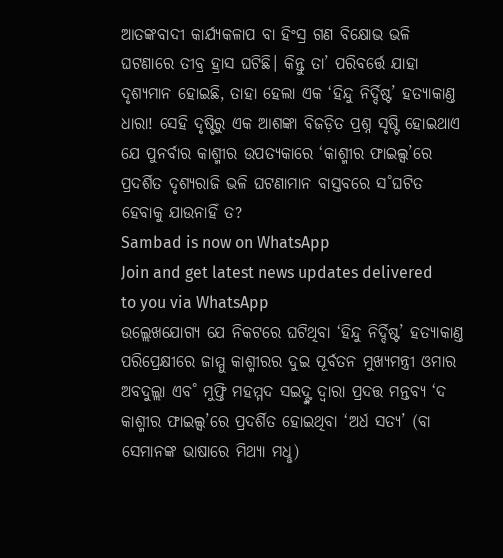ଆତଙ୍କବାଦୀ କାର୍ଯ୍ୟକଳାପ ବା ହିଂସ୍ର ଗଣ ବିକ୍ଷୋଭ ଭଳି ଘଟଣାରେ ତୀବ୍ର ହ୍ରାସ ଘଟିଛି। କିନ୍ତୁ ତା’ ପରିବର୍ତ୍ତେ ଯାହା ଦୃଶ୍ୟମାନ ହୋଇଛି, ତାହା ହେଲା ଏକ ‘ହିନ୍ଦୁ ନିର୍ଦ୍ଦିଷ୍ଟ’ ହତ୍ୟାକାଣ୍ତ ଧାରା! ସେହି ଦୃଷ୍ଟିରୁ ଏକ ଆଶଙ୍କା ବିଜଡ଼ିତ ପ୍ରଶ୍ନ ସୃଷ୍ଟି ହୋଇଥାଏ ଯେ ପୁନର୍ବାର କାଶ୍ମୀର ଉପତ୍ୟକାରେ ‘କାଶ୍ମୀର ଫାଇଲ୍ସ’ରେ ପ୍ରଦର୍ଶିତ ଦୃଶ୍ୟରାଜି ଭଳି ଘଟଣାମାନ ବାସ୍ତବରେ ସ˚ଘଟିତ ହେବାକୁ ଯାଉନାହିଁ ତ?
Sambad is now on WhatsApp
Join and get latest news updates delivered to you via WhatsApp
ଉଲ୍ଲେଖଯୋଗ୍ୟ ଯେ ନିକଟରେ ଘଟିଥିବା ‘ହିନ୍ଦୁ ନିର୍ଦ୍ଦିଷ୍ଟ’ ହତ୍ୟାକାଣ୍ତ ପରିପ୍ରେକ୍ଷୀରେ ଜାମ୍ମୁ କାଶ୍ମୀରର ଦୁଇ ପୂର୍ବତନ ମୁଖ୍ୟମନ୍ତ୍ରୀ ଓମାର ଅବଦୁଲ୍ଲା ଏବ˚ ମୁଫ୍ତି ମହମ୍ମଦ ସଇଦ୍ଙ୍କ ଦ୍ବାରା ପ୍ରଦତ୍ତ ମନ୍ତବ୍ୟ ‘ଦ କାଶ୍ମୀର ଫାଇଲ୍ସ’ରେ ପ୍ରଦର୍ଶିତ ହୋଇଥିବା ‘ଅର୍ଧ ସତ୍ୟ’ (ବା ସେମାନଙ୍କ ଭାଷାରେ ମିଥ୍ୟା ମଧୢ)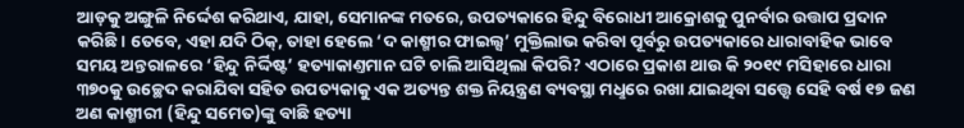ଆଡ଼କୁ ଅଙ୍ଗୁଳି ନିର୍ଦ୍ଦେଶ କରିଥାଏ, ଯାହା, ସେମାନଙ୍କ ମତରେ, ଉପତ୍ୟକାରେ ହିନ୍ଦୁ ବିରୋଧୀ ଆକ୍ରୋଶକୁ ପୁନର୍ବାର ଉତ୍ତାପ ପ୍ରଦାନ କରିଛି। ତେବେ, ଏହା ଯଦି ଠିକ୍, ତାହା ହେଲେ ‘ଦ କାଶ୍ମୀର ଫାଇଲ୍ସ’ ମୁକ୍ତିଲାଭ କରିବା ପୂର୍ବରୁ ଉପତ୍ୟକାରେ ଧାରାବାହିକ ଭାବେ ସମୟ ଅନ୍ତରାଳରେ ‘ହିନ୍ଦୁ ନିର୍ଦ୍ଦିଷ୍ଟ’ ହତ୍ୟାକାଣ୍ତମାନ ଘଟି ଚାଲି ଆସିଥିଲା କିପରି? ଏଠାରେ ପ୍ରକାଶ ଥାଉ କି ୨୦୧୯ ମସିହାରେ ଧାରା ୩୭୦କୁ ଉଚ୍ଛେଦ କରାଯିବା ସହିତ ଉପତ୍ୟକାକୁ ଏକ ଅତ୍ୟନ୍ତ ଶକ୍ତ ନିୟନ୍ତ୍ରଣ ବ୍ୟବସ୍ଥା ମଧୢରେ ରଖା ଯାଇଥିବା ସତ୍ତ୍ବେ ସେହି ବର୍ଷ ୧୭ ଜଣ ଅଣ କାଶ୍ମୀରୀ (ହିନ୍ଦୁ ସମେତ)ଙ୍କୁ ବାଛି ହତ୍ୟା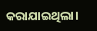କରାଯାଇଥିଲା।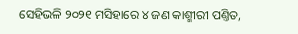ସେହିଭଳି ୨୦୨୧ ମସିହାରେ ୪ ଜଣ କାଶ୍ମୀରୀ ପଣ୍ତିତ,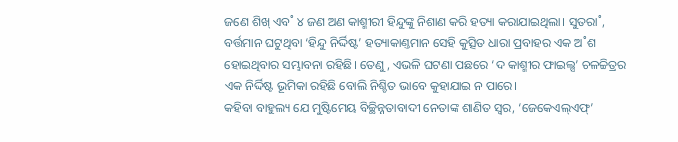ଜଣେ ଶିଖ୍ ଏବ˚ ୪ ଜଣ ଅଣ କାଶ୍ମୀରୀ ହିନ୍ଦୁଙ୍କୁ ନିଶାଣ କରି ହତ୍ୟା କରାଯାଇଥିଲା। ସୁତରା˚, ବର୍ତ୍ତମାନ ଘଟୁଥିବା ‘ହିନ୍ଦୁ ନିର୍ଦ୍ଦିଷ୍ଟ’ ହତ୍ୟାକାଣ୍ତମାନ ସେହି କୁତ୍ସିତ ଧାରା ପ୍ରବାହର ଏକ ଅ˚ଶ ହୋଇଥିବାର ସମ୍ଭାବନା ରହିଛି। ତେଣୁ, ଏଭଳି ଘଟଣା ପଛରେ ‘ଦ କାଶ୍ମୀର ଫାଇଲ୍ସ’ ଚଳଚ୍ଚିତ୍ରର ଏକ ନିର୍ଦ୍ଦିଷ୍ଟ ଭୂମିକା ରହିଛି ବୋଲି ନିଶ୍ଚିତ ଭାବେ କୁହାଯାଇ ନ ପାରେ।
କହିବା ବାହୁଲ୍ୟ ଯେ ମୁଷ୍ଟିମେୟ ବିଚ୍ଛିନ୍ନତାବାଦୀ ନେତାଙ୍କ ଶାଣିତ ସ୍ବର, ‘ଜେକେଏଲ୍ଏଫ୍’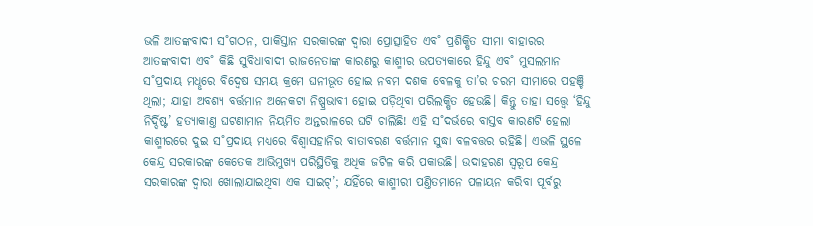ଭଳି ଆତଙ୍କବାଦୀ ସ˚ଗଠନ, ପାକିସ୍ତାନ ସରକାରଙ୍କ ଦ୍ବାରା ପ୍ରୋତ୍ସାହିତ ଏବ˚ ପ୍ରଶିକ୍ଷିତ ସୀମା ବାହାରର ଆତଙ୍କବାଦୀ ଏବ˚ କିଛି ସୁବିଧାବାଦୀ ରାଜନେତାଙ୍କ କାରଣରୁ କାଶ୍ମୀର ଉପତ୍ୟକାରେ ହିନ୍ଦୁ ଏବ˚ ମୁସଲମାନ ସ˚ପ୍ରଦାୟ ମଧୢରେ ବିଦ୍ବେଷ ସମୟ କ୍ରମେ ଘନୀଭୂତ ହୋଇ ନବମ ଦଶକ ବେଳକୁ ତା’ର ଚରମ ସୀମାରେ ପହଞ୍ଚି ଥିଲା; ଯାହା ଅବଶ୍ୟ ବର୍ତ୍ତମାନ ଅନେକଟା ନିଷ୍ପ୍ରଭାବୀ ହୋଇ ପଡ଼ିଥିବା ପରିଲକ୍ଷିତ ହେଉଛି। କିନ୍ତୁ ତାହା ସତ୍ତ୍ବେ ‘ହିନ୍ଦୁ ନିର୍ଦ୍ଦିଷ୍ଟ’ ହତ୍ୟାକାଣ୍ତ ଘଟଣାମାନ ନିୟମିତ ଅନ୍ତରାଳରେ ଘଟି ଚାଲିଛି! ଏହି ସ˚ଦର୍ଭରେ ବାସ୍ତବ କାରଣଟି ହେଲା କାଶ୍ମୀରରେ ଦୁଇ ସ˚ପ୍ରଦାୟ ମଧ୍ୟରେ ବିଶ୍ବାସହାନିର ବାତାବରଣ ବର୍ତ୍ତମାନ ସୁଦ୍ଧା ବଳବତ୍ତର ରହିଛି। ଏଭଳି ସ୍ଥଳେ କେନ୍ଦ୍ର ସରକାରଙ୍କ କେତେକ ଆଭିମୁଖ୍ୟ ପରିସ୍ଥିତିକୁ ଅଧିକ ଜଟିଳ କରି ପକାଉଛି। ଉଦାହରଣ ସ୍ବରୂପ କେନ୍ଦ୍ର ସରକାରଙ୍କ ଦ୍ବାରା ଖୋଲାଯାଇଥିବା ଏକ ସାଇଟ୍’; ଯହିଁରେ କାଶ୍ମୀରୀ ପଣ୍ତିତମାନେ ପଳାୟନ କରିବା ପୂର୍ବରୁ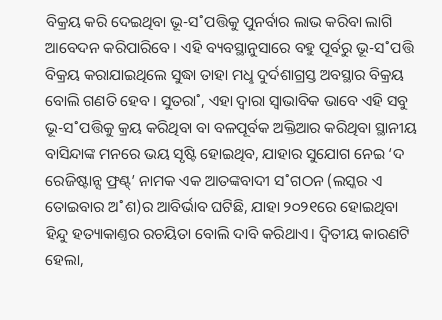ବିକ୍ରୟ କରି ଦେଇଥିବା ଭୂ-ସ˚ପତ୍ତିକୁ ପୁନର୍ବାର ଲାଭ କରିବା ଲାଗି ଆବେଦନ କରିପାରିବେ। ଏହି ବ୍ୟବସ୍ଥାନୁସାରେ ବହୁ ପୂର୍ବରୁ ଭୂ-ସ˚ପତ୍ତି ବିକ୍ରୟ କରାଯାଇଥିଲେ ସୁଦ୍ଧା ତାହା ମଧୢ ଦୁର୍ଦଶାଗ୍ରସ୍ତ ଅବସ୍ଥାର ବିକ୍ରୟ ବୋଲି ଗଣତି ହେବ। ସୁତରା˚, ଏହା ଦ୍ବାରା ସ୍ବାଭାବିକ ଭାବେ ଏହି ସବୁ ଭୂ-ସ˚ପତ୍ତିକୁ କ୍ରୟ କରିଥିବା ବା ବଳପୂର୍ବକ ଅକ୍ତିଆର କରିଥିବା ସ୍ଥାନୀୟ ବାସିନ୍ଦାଙ୍କ ମନରେ ଭୟ ସୃଷ୍ଟି ହୋଇଥିବ, ଯାହାର ସୁଯୋଗ ନେଇ ‘ଦ ରେଜିଷ୍ଟାନ୍ସ ଫ୍ରଣ୍ଟ୍’ ନାମକ ଏକ ଆତଙ୍କବାଦୀ ସ˚ଗଠନ (ଲସ୍କର ଏ ତୋଇବାର ଅ˚ଶ)ର ଆବିର୍ଭାବ ଘଟିଛି, ଯାହା ୨୦୨୧ରେ ହୋଇଥିବା ହିନ୍ଦୁ ହତ୍ୟାକାଣ୍ତର ରଚୟିତା ବୋଲି ଦାବି କରିଥାଏ। ଦ୍ବିତୀୟ କାରଣଟି ହେଲା,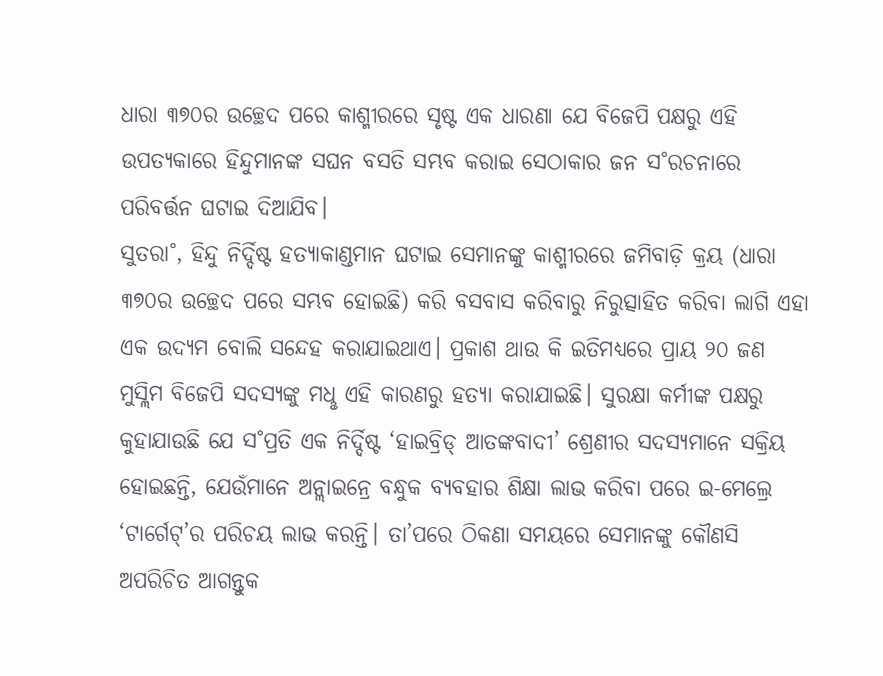ଧାରା ୩୭୦ର ଉଚ୍ଛେଦ ପରେ କାଶ୍ମୀରରେ ସୃଷ୍ଟ ଏକ ଧାରଣା ଯେ ବିଜେପି ପକ୍ଷରୁ ଏହି ଉପତ୍ୟକାରେ ହିନ୍ଦୁମାନଙ୍କ ସଘନ ବସତି ସମ୍ଭବ କରାଇ ସେଠାକାର ଜନ ସ˚ରଚନାରେ ପରିବର୍ତ୍ତନ ଘଟାଇ ଦିଆଯିବ।
ସୁତରା˚, ହିନ୍ଦୁ ନିର୍ଦ୍ଦିଷ୍ଟ ହତ୍ୟାକାଣ୍ଡମାନ ଘଟାଇ ସେମାନଙ୍କୁ କାଶ୍ମୀରରେ ଜମିବାଡ଼ି କ୍ରୟ (ଧାରା ୩୭୦ର ଉଚ୍ଛେଦ ପରେ ସମ୍ଭବ ହୋଇଛି) କରି ବସବାସ କରିବାରୁ ନିରୁତ୍ସାହିତ କରିବା ଲାଗି ଏହା ଏକ ଉଦ୍ୟମ ବୋଲି ସନ୍ଦେହ କରାଯାଇଥାଏ। ପ୍ରକାଶ ଥାଉ କି ଇତିମଧ୍ୟରେ ପ୍ରାୟ ୨୦ ଜଣ ମୁସ୍ଲିମ ବିଜେପି ସଦସ୍ୟଙ୍କୁ ମଧୢ ଏହି କାରଣରୁ ହତ୍ୟା କରାଯାଇଛି। ସୁରକ୍ଷା କର୍ମୀଙ୍କ ପକ୍ଷରୁ କୁହାଯାଉଛି ଯେ ସ˚ପ୍ରତି ଏକ ନିର୍ଦ୍ଦିଷ୍ଟ ‘ହାଇବ୍ରିଡ୍ ଆତଙ୍କବାଦୀ’ ଶ୍ରେଣୀର ସଦସ୍ୟମାନେ ସକ୍ରିୟ ହୋଇଛନ୍ତି, ଯେଉଁମାନେ ଅନ୍ଲାଇନ୍ରେ ବନ୍ଧୁକ ବ୍ୟବହାର ଶିକ୍ଷା ଲାଭ କରିବା ପରେ ଇ-ମେଲ୍ରେ ‘ଟାର୍ଗେଟ୍’ର ପରିଚୟ ଲାଭ କରନ୍ତି। ତା’ପରେ ଠିକଣା ସମୟରେ ସେମାନଙ୍କୁ କୌଣସି ଅପରିଚିତ ଆଗନ୍ତୁକ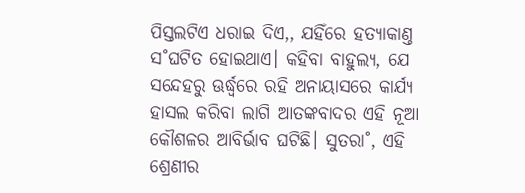ପିସ୍ତଲଟିଏ ଧରାଇ ଦିଏ,, ଯହିଁରେ ହତ୍ୟାକାଣ୍ତ ସ˚ଘଟିତ ହୋଇଥାଏ। କହିବା ବାହୁଲ୍ୟ, ଯେ ସନ୍ଦେହରୁ ଊର୍ଦ୍ଧ୍ବରେ ରହି ଅନାୟାସରେ କାର୍ଯ୍ୟ ହାସଲ କରିବା ଲାଗି ଆତଙ୍କବାଦର ଏହି ନୂଆ କୌଶଳର ଆବିର୍ଭାବ ଘଟିଛି। ସୁତରା˚, ଏହି ଶ୍ରେଣୀର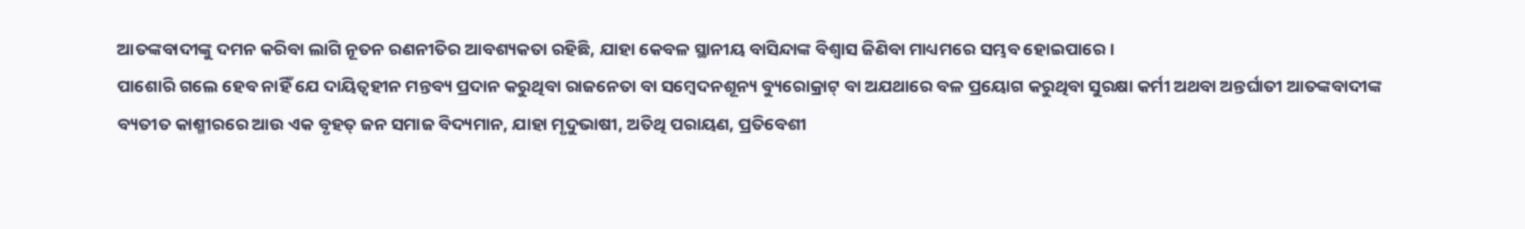ଆତଙ୍କବାଦୀଙ୍କୁ ଦମନ କରିବା ଲାଗି ନୂତନ ରଣନୀତିର ଆବଶ୍ୟକତା ରହିଛି, ଯାହା କେବଳ ସ୍ଥାନୀୟ ବାସିନ୍ଦାଙ୍କ ବିଶ୍ବାସ ଜିଣିବା ମାଧ୍ୟମରେ ସମ୍ଭବ ହୋଇପାରେ।
ପାଶୋରି ଗଲେ ହେବ ନାହିଁ ଯେ ଦାୟିତ୍ବହୀନ ମନ୍ତବ୍ୟ ପ୍ରଦାନ କରୁଥିବା ରାଜନେତା ବା ସମ୍ବେଦନଶୂନ୍ୟ ବ୍ୟୁରୋକ୍ରାଟ୍ ବା ଅଯଥାରେ ବଳ ପ୍ରୟୋଗ କରୁଥିବା ସୁରକ୍ଷା କର୍ମୀ ଅଥବା ଅନ୍ତର୍ଘାତୀ ଆତଙ୍କବାଦୀଙ୍କ ବ୍ୟତୀତ କାଶ୍ମୀରରେ ଆଉ ଏକ ବୃହତ୍ ଜନ ସମାଜ ବିଦ୍ୟମାନ, ଯାହା ମୃଦୁଭାଷୀ, ଅତିଥି ପରାୟଣ, ପ୍ରତିବେଶୀ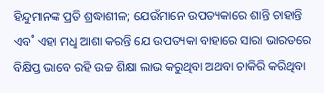ହିନ୍ଦୁମାନଙ୍କ ପ୍ରତି ଶ୍ରଦ୍ଧାଶୀଳ; ଯେଉଁମାନେ ଉପତ୍ୟକାରେ ଶାନ୍ତି ଚାହାନ୍ତି ଏବ˚ ଏହା ମଧୢ ଆଶା କରନ୍ତି ଯେ ଉପତ୍ୟକା ବାହାରେ ସାରା ଭାରତରେ ବିକ୍ଷିପ୍ତ ଭାବେ ରହି ଉଚ୍ଚ ଶିକ୍ଷା ଲାଭ କରୁଥିବା ଅଥବା ଚାକିରି କରିଥିବା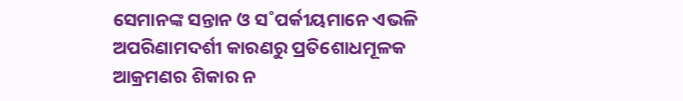ସେମାନଙ୍କ ସନ୍ତାନ ଓ ସ˚ପର୍କୀୟମାନେ ଏଭଳି ଅପରିଣାମଦର୍ଶୀ କାରଣରୁ ପ୍ରତିଶୋଧମୂଳକ ଆକ୍ରମଣର ଶିକାର ନ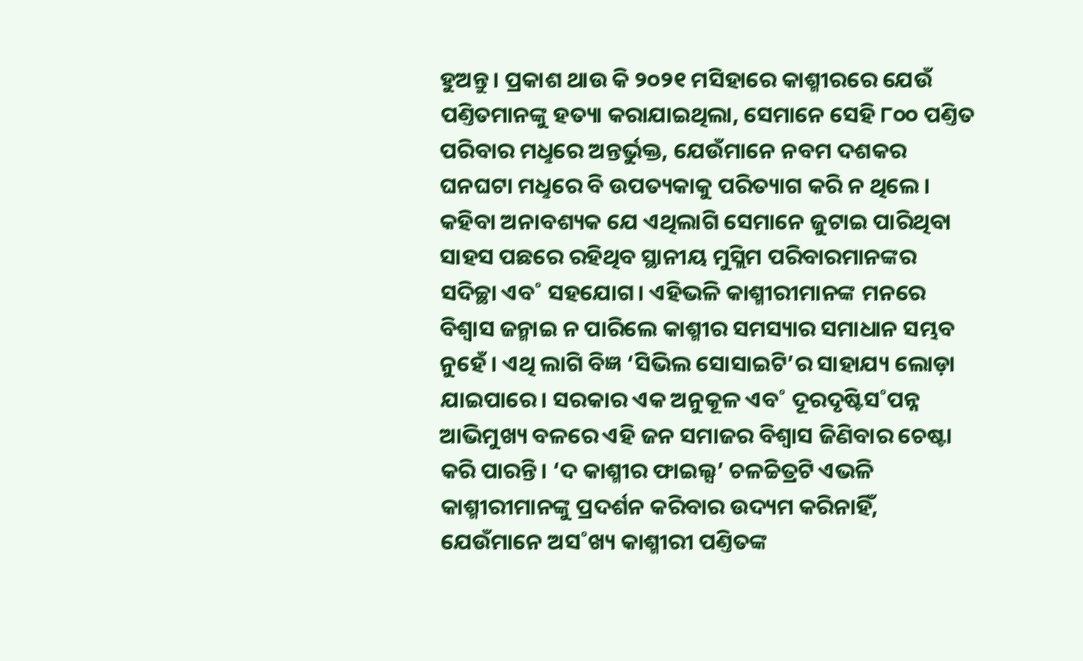ହୁଅନ୍ତୁ। ପ୍ରକାଶ ଥାଉ କି ୨୦୨୧ ମସିହାରେ କାଶ୍ମୀରରେ ଯେଉଁ ପଣ୍ତିତମାନଙ୍କୁ ହତ୍ୟା କରାଯାଇଥିଲା, ସେମାନେ ସେହି ୮୦୦ ପଣ୍ତିତ ପରିବାର ମଧୢରେ ଅନ୍ତର୍ଭୁକ୍ତ, ଯେଉଁମାନେ ନବମ ଦଶକର ଘନଘଟା ମଧୢରେ ବି ଉପତ୍ୟକାକୁ ପରିତ୍ୟାଗ କରି ନ ଥିଲେ। କହିବା ଅନାବଶ୍ୟକ ଯେ ଏଥିଲାଗି ସେମାନେ ଜୁଟାଇ ପାରିଥିବା ସାହସ ପଛରେ ରହିଥିବ ସ୍ଥାନୀୟ ମୁସ୍ଲିମ ପରିବାରମାନଙ୍କର ସଦିଚ୍ଛା ଏବ˚ ସହଯୋଗ। ଏହିଭଳି କାଶ୍ମୀରୀମାନଙ୍କ ମନରେ ବିଶ୍ବାସ ଜନ୍ମାଇ ନ ପାରିଲେ କାଶ୍ମୀର ସମସ୍ୟାର ସମାଧାନ ସମ୍ଭବ ନୁହେଁ। ଏଥି ଲାଗି ବିଜ୍ଞ ‘ସିଭିଲ ସୋସାଇଟି’ର ସାହାଯ୍ୟ ଲୋଡ଼ା ଯାଇପାରେ। ସରକାର ଏକ ଅନୁକୂଳ ଏବ˚ ଦୂରଦୃଷ୍ଟିସ˚ପନ୍ନ ଆଭିମୁଖ୍ୟ ବଳରେ ଏହି ଜନ ସମାଜର ବିଶ୍ବାସ ଜିଣିବାର ଚେଷ୍ଟା କରି ପାରନ୍ତି। ‘ଦ କାଶ୍ମୀର ଫାଇଲ୍ସ’ ଚଳଚ୍ଚିତ୍ରଟି ଏଭଳି କାଶ୍ମୀରୀମାନଙ୍କୁ ପ୍ରଦର୍ଶନ କରିବାର ଉଦ୍ୟମ କରିନାହିଁ, ଯେଉଁମାନେ ଅସ˚ଖ୍ୟ କାଶ୍ମୀରୀ ପଣ୍ତିତଙ୍କ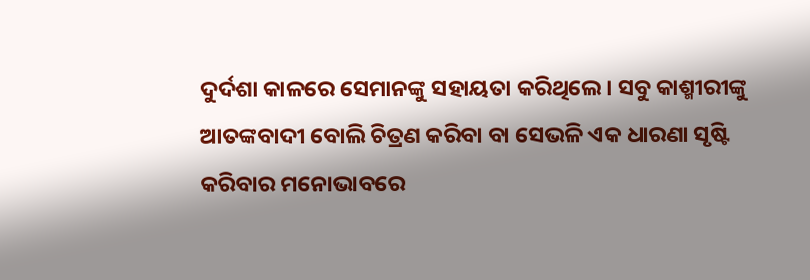ଦୁର୍ଦଶା କାଳରେ ସେମାନଙ୍କୁ ସହାୟତା କରିଥିଲେ। ସବୁ କାଶ୍ମୀରୀଙ୍କୁ ଆତଙ୍କବାଦୀ ବୋଲି ଚିତ୍ରଣ କରିବା ବା ସେଭଳି ଏକ ଧାରଣା ସୃଷ୍ଟି କରିବାର ମନୋଭାବରେ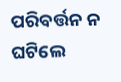ପରିବର୍ତ୍ତନ ନ ଘଟିଲେ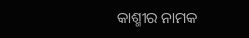କାଶ୍ମୀର ନାମକ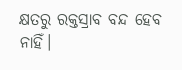କ୍ଷତରୁ ରକ୍ତସ୍ରାବ ବନ୍ଦ ହେବ ନାହିଁ।